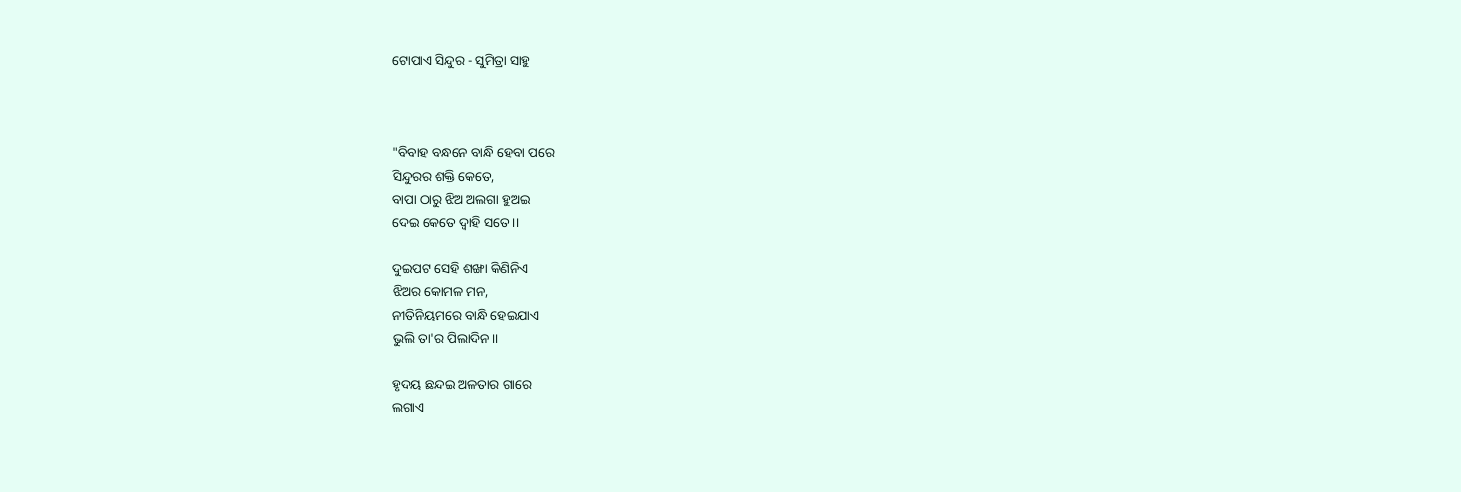ଟୋପାଏ ସିନ୍ଦୁର - ସୁମିତ୍ରା ସାହୁ



"ବିବାହ ବନ୍ଧନେ ବାନ୍ଧି ହେବା ପରେ
ସିନ୍ଦୁରର ଶକ୍ତି କେତେ,
ବାପା ଠାରୁ ଝିଅ ଅଲଗା ହୁଅଇ
ଦେଇ କେତେ ଦ୍ୱାହି ସତେ।।

ଦୁଇପଟ ସେହି ଶଙ୍ଖା କିଣିନିଏ
ଝିଅର କୋମଳ ମନ,
ନୀତିନିୟମରେ ବାନ୍ଧି ହେଇଯାଏ
ଭୁଲି ତା'ର ପିଲାଦିନ।।

ହୃଦୟ ଛନ୍ଦଇ ଅଳତାର ଗାରେ
ଲଗାଏ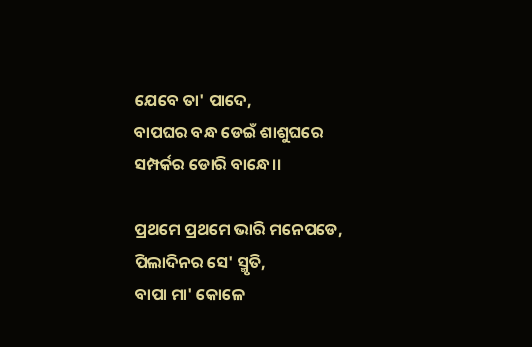ଯେବେ ତା' ପାଦେ,
ବାପଘର ବନ୍ଧ ଡେଇଁ ଶାଶୁଘରେ
ସମ୍ପର୍କର ଡୋରି ବାନ୍ଧେ।।

ପ୍ରଥମେ ପ୍ରଥମେ ଭାରି ମନେପଡେ,
ପିଲାଦିନର ସେ' ସ୍ମୃତି,
ବାପା ମା' କୋଳେ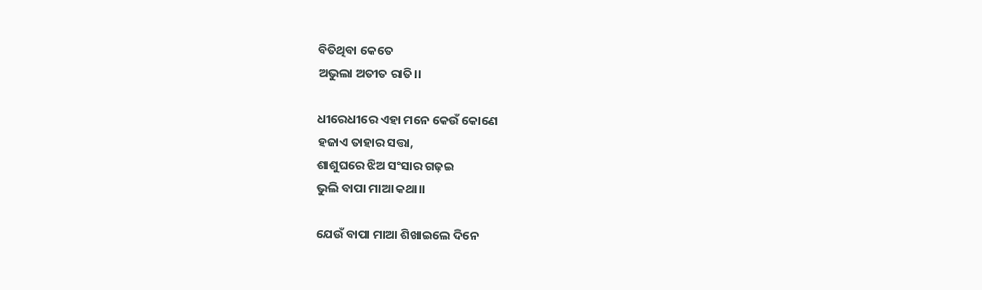ବିତିଥିବା କେତେ
ଅଭୁଲା ଅତୀତ ରାତି।।

ଧୀରେଧୀରେ ଏହା ମନେ କେଉଁ କୋଣେ
ହଜାଏ ତାହାର ସତ୍ତା,
ଶାଶୁଘରେ ଝିଅ ସଂସାର ଗଢ଼ଇ
ଭୁଲି ବାପା ମାଆ କଥା।।

ଯେଉଁ ବାପା ମାଆ ଶିଖାଇଲେ ଦିନେ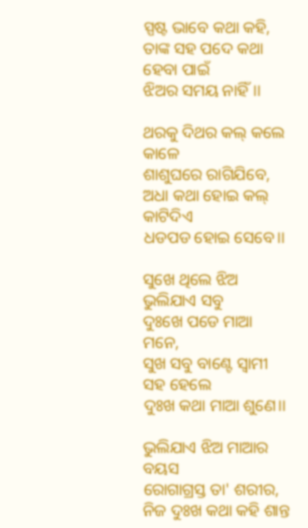ସ୍ପଷ୍ଟ ଭାବେ କଥା କହି,
ତାଙ୍କ ସହ ପଦେ କଥା ହେବା ପାଇଁ
ଝିଅର ସମୟ ନାହିଁ।।

ଥରକୁ ଦିଥର କଲ୍‌ କଲେ କାଳେ
ଶାଶୁଘରେ ରାଗିଯିବେ,
ଅଧା କଥା ହୋଇ କଲ୍‌ କାଟିଦିଏ
ଧଡପଡ ହୋଇ ସେବେ।।

ସୁଖେ ଥିଲେ ଝିଅ ଭୁଲିଯାଏ ସବୁ
ଦୁଃଖେ ପଡେ ମାଆ ମନେ,
ସୁଖ ସବୁ ବାଣ୍ଟେ ସ୍ୱାମୀ ସହ ହେଲେ
ଦୁଃଖ କଥା ମାଆ ଶୁଣେ।।

ଭୁଲିଯାଏ ଝିଅ ମାଆର ବୟସ
ରୋଗାଗ୍ରସ୍ତ ତା' ଶରୀର,
ନିଜ ଦୁଃଖ କଥା କହି ଶାନ୍ତ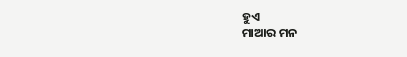ହୁଏ
ମାଆର ମନ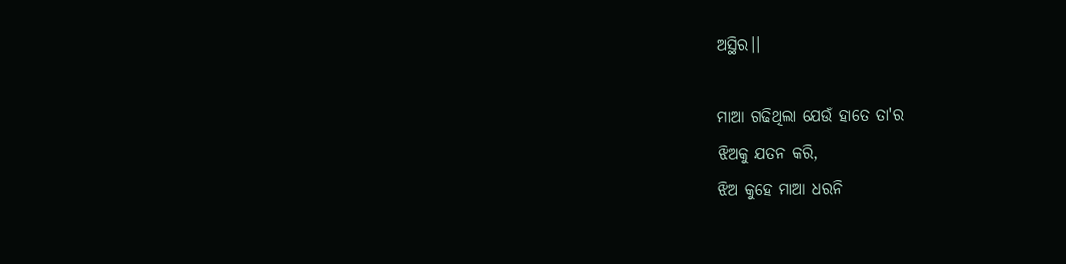ଅସ୍ଥିର।।

ମାଆ ଗଢିଥିଲା ଯେଉଁ ହାତେ ତା'ର
ଝିଅକୁ ଯତନ କରି,
ଝିଅ କୁହେ ମାଆ ଧରନି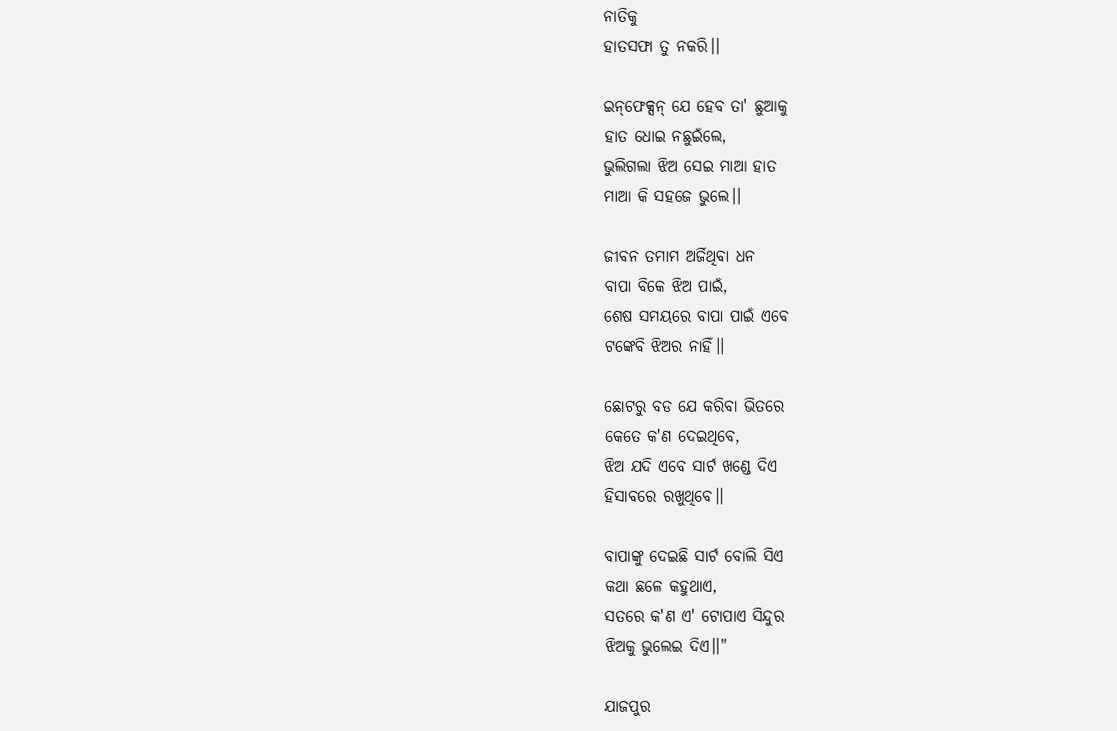ନାତିକୁ
ହାତସଫା ତୁ ନକରି।।

ଇନ୍‌ଫେକ୍ସନ୍‌ ଯେ ହେବ ତା' ଛୁଆକୁ
ହାତ ଧୋଇ ନଛୁଇଁଲେ,
ଭୁଲିଗଲା ଝିଅ ସେଇ ମାଆ ହାତ
ମାଆ କି ସହଜେ ଭୁଲେ।।

ଜୀବନ ତମାମ ଅର୍ଜିଥିବା ଧନ
ବାପା ବିକେ ଝିଅ ପାଇଁ,
ଶେଷ ସମୟରେ ବାପା ପାଇଁ ଏବେ
ଟଙ୍କେବି ଝିଅର ନାହିଁ।।

ଛୋଟରୁ ବଡ ଯେ କରିବା ଭିତରେ
କେତେ କ'ଣ ଦେଇଥିବେ,
ଝିଅ ଯଦି ଏବେ ସାର୍ଟ ଖଣ୍ଡେ ଦିଏ
ହିସାବରେ ରଖୁଥିବେ।।

ବାପାଙ୍କୁ ଦେଇଛି ସାର୍ଟ ବୋଲି ସିଏ
କଥା ଛଳେ କହୁଥାଏ,
ସତରେ କ'ଣ ଏ' ଟୋପାଏ ସିନ୍ଦୁର
ଝିଅକୁ ଭୁଲେଇ ଦିଏ।।"

ଯାଜପୁର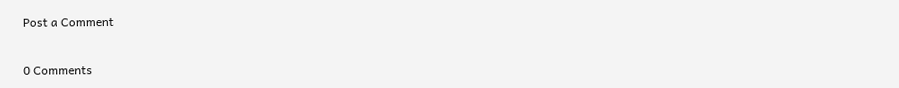Post a Comment

0 Comments